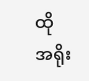ထိုအရိုး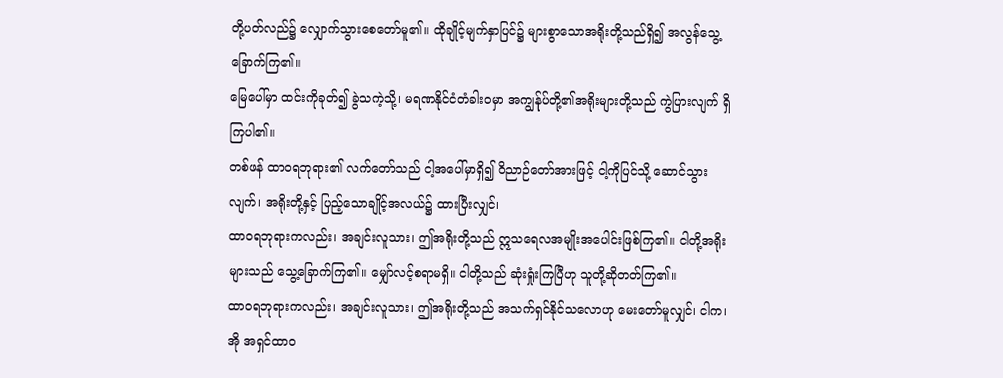တို့ပတ်လည်၌ လျှောက်သွားစေတော်မူ၏။ ထိုချိုင့်မျက်နှာပြင်၌ များစွာသောအရိုးတို့သည်ရှိ၍ အလွန်သွေ့ခြောက်ကြ၏။
မြေပေါ်မှာ ထင်းကိုခုတ်၍ ခွဲသကဲ့သို့၊ မရဏနိုင်ငံတံခါးဝမှာ အကျွန်ုပ်တို့၏အရိုးများတို့သည် ကွဲပြားလျက် ရှိကြပါ၏။
တစ်ဖန် ထာဝရဘုရား၏ လက်တော်သည် ငါ့အပေါ်မှာရှိ၍ ဝိညာဉ်တော်အားဖြင့် ငါ့ကိုပြင်သို့ ဆောင်သွားလျက်၊ အရိုးတို့နှင့် ပြည့်သောချိုင့်အလယ်၌ ထားပြီးလျှင်၊
ထာဝရဘုရားကလည်း၊ အချင်းလူသား၊ ဤအရိုးတို့သည် ဣသရေလအမျိုးအပေါင်းဖြစ်ကြ၏။ ငါတို့အရိုးများသည် သွေ့ခြောက်ကြ၏။ မျှော်လင့်စရာမရှိ။ ငါတို့သည် ဆုံးရှုံးကြပြီဟု သူတို့ဆိုတတ်ကြ၏။
ထာဝရဘုရားကလည်း၊ အချင်းလူသား၊ ဤအရိုးတို့သည် အသက်ရှင်နိုင်သလောဟု မေးတော်မူလျှင်၊ ငါက၊ အို အရှင်ထာဝ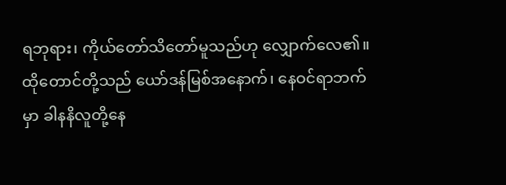ရဘုရား၊ ကိုယ်တော်သိတော်မူသည်ဟု လျှောက်လေ၏။
ထိုတောင်တို့သည် ယော်ဒန်မြစ်အနောက်၊ နေဝင်ရာဘက်မှာ ခါနနိလူတို့နေ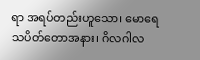ရာ အရပ်တည်းဟူသော၊ မောရေသပိတ်တောအနား၊ ဂိလဂါလ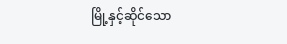မြို့နှင့်ဆိုင်သော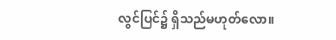လွင်ပြင်၌ ရှိသည်မဟုတ်လော။